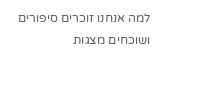למה אנחנו זוכרים סיפורים ושוכחים מצגות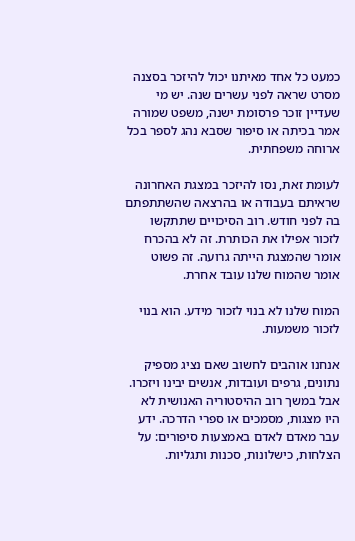כמעט כל אחד מאיתנו יכול להיזכר בסצנה מסרט שראה לפני עשרים שנה. יש מי שעדיין זוכר פרסומת ישנה, משפט שמורה אמר בכיתה או סיפור שסבא נהג לספר בכל ארוחה משפחתית.

לעומת זאת, נסו להיזכר במצגת האחרונה שראיתם בעבודה או בהרצאה שהשתתפתם בה לפני חודש. רוב הסיכויים שתתקשו לזכור אפילו את הכותרת. זה לא בהכרח אומר שהמצגת הייתה גרועה. זה פשוט אומר שהמוח שלנו עובד אחרת.

המוח שלנו לא בנוי לזכור מידע. הוא בנוי לזכור משמעות.

אנחנו אוהבים לחשוב שאם נציג מספיק נתונים, גרפים ועובדות, אנשים יבינו ויזכרו. אבל במשך רוב ההיסטוריה האנושית לא היו מצגות, מסמכים או ספרי הדרכה. ידע עבר מאדם לאדם באמצעות סיפורים: על הצלחות, כישלונות, סכנות ותגליות.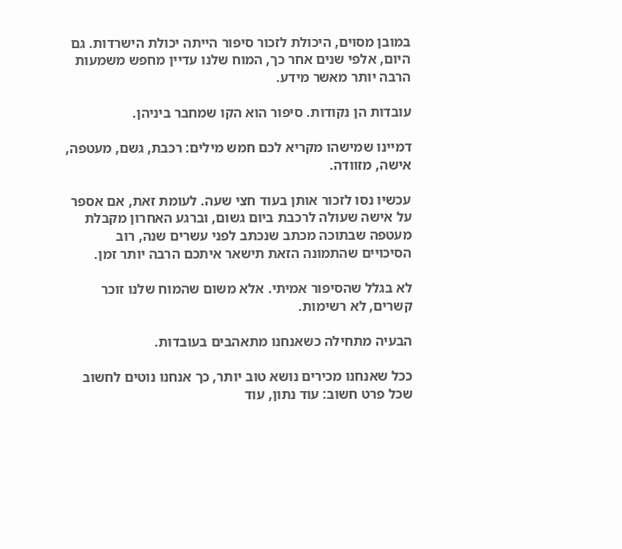במובן מסוים, היכולת לזכור סיפור הייתה יכולת הישרדות. גם היום, אלפי שנים אחר כך, המוח שלנו עדיין מחפש משמעות הרבה יותר מאשר מידע.

עובדות הן נקודות. סיפור הוא הקו שמחבר ביניהן.

דמיינו שמישהו מקריא לכם חמש מילים: רכבת, גשם, מעטפה, אישה, מזוודה.

עכשיו נסו לזכור אותן בעוד חצי שעה. לעומת זאת, אם אספר על אישה שעולה לרכבת ביום גשום, וברגע האחרון מקבלת מעטפה שבתוכה מכתב שנכתב לפני עשרים שנה, רוב הסיכויים שהתמונה הזאת תישאר איתכם הרבה יותר זמן.

לא בגלל שהסיפור אמיתי. אלא משום שהמוח שלנו זוכר קשרים, לא רשימות.

הבעיה מתחילה כשאנחנו מתאהבים בעובדות.

ככל שאנחנו מכירים נושא טוב יותר, כך אנחנו נוטים לחשוב שכל פרט חשוב: עוד נתון, עוד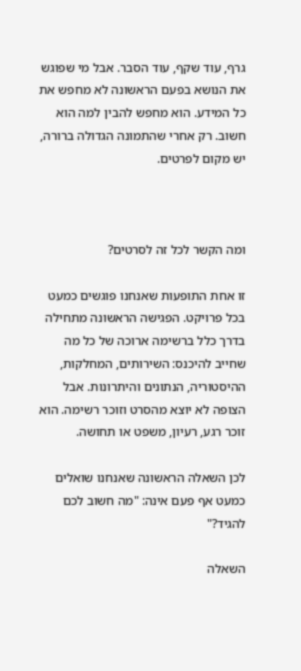גרף, עוד שקף, עוד הסבר. אבל מי שפוגש את הנושא בפעם הראשונה לא מחפש את כל המידע. הוא מחפש להבין למה הוא חשוב. רק אחרי שהתמונה הגדולה ברורה, יש מקום לפרטים.



ומה הקשר לכל זה לסרטים?

זו אחת התופעות שאנחנו פוגשים כמעט בכל פרויקט. הפגישה הראשונה מתחילה בדרך כלל ברשימה ארוכה של כל מה שחייב להיכנס: השירותים, המחלקות, ההיסטוריה, הנתונים והיתרונות. אבל הצופה לא יוצא מהסרט וזוכר רשימה. הוא זוכר רגע, רעיון, משפט או תחושה.

לכן השאלה הראשונה שאנחנו שואלים כמעט אף פעם אינה: "מה חשוב לכם להגיד?"

השאלה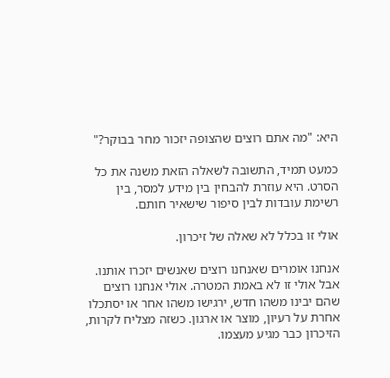היא: "מה אתם רוצים שהצופה יזכור מחר בבוקר?"

כמעט תמיד, התשובה לשאלה הזאת משנה את כל הסרט. היא עוזרת להבחין בין מידע למסר, בין רשימת עובדות לבין סיפור שישאיר חותם.

אולי זו בכלל לא שאלה של זיכרון.

אנחנו אומרים שאנחנו רוצים שאנשים יזכרו אותנו. אבל אולי זו לא באמת המטרה. אולי אנחנו רוצים שהם יבינו משהו חדש, ירגישו משהו אחר או יסתכלו אחרת על רעיון, מוצר או ארגון. כשזה מצליח לקרות, הזיכרון כבר מגיע מעצמו.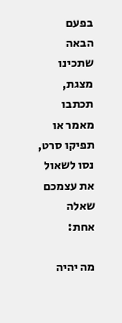בפעם הבאה שתכינו מצגת, תכתבו מאמר או תפיקו סרט, נסו לשאול את עצמכם שאלה אחת:

מה יהיה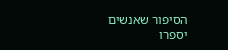הסיפור שאנשים יספרו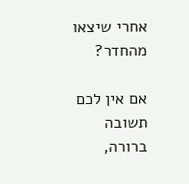אחרי שיצאו מהחדר?

אם אין לכם תשובה ברורה,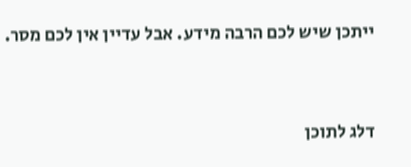ייתכן שיש לכם הרבה מידע. אבל עדיין אין לכם מסר.



דלג לתוכן